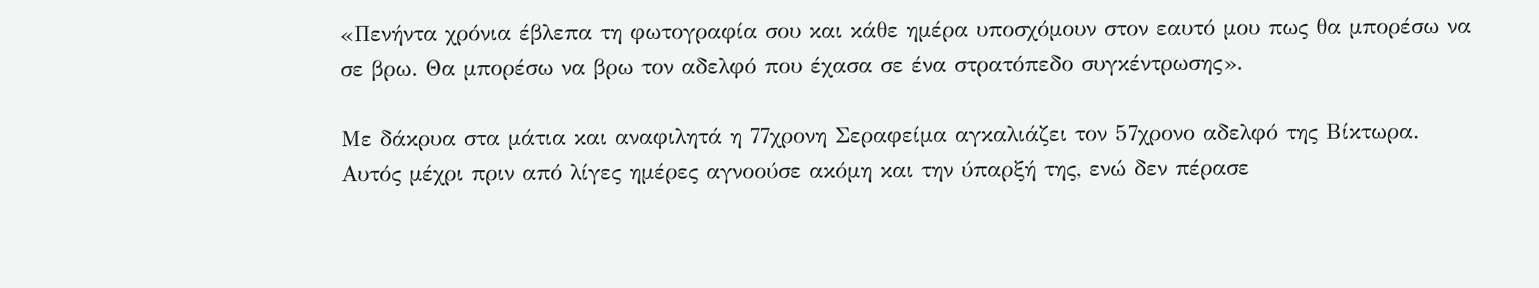«Πενήντα χρόνια έβλεπα τη φωτογραφία σου και κάθε ημέρα υποσχόμουν στον εαυτό μου πως θα μπορέσω να σε βρω. Θα μπορέσω να βρω τον αδελφό που έχασα σε ένα στρατόπεδο συγκέντρωσης».

Με δάκρυα στα μάτια και αναφιλητά η 77χρονη Σεραφείμα αγκαλιάζει τον 57χρονο αδελφό της Βίκτωρα. Αυτός μέχρι πριν από λίγες ημέρες αγνοούσε ακόμη και την ύπαρξή της, ενώ δεν πέρασε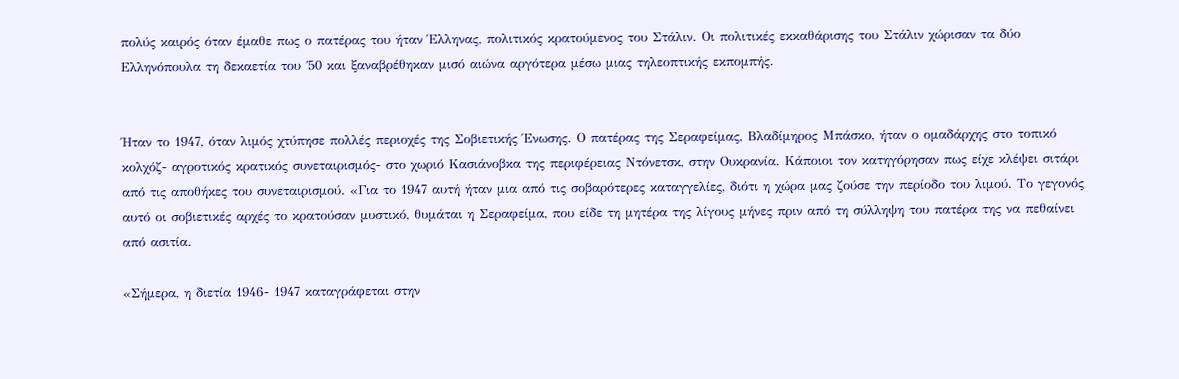πολύς καιρός όταν έμαθε πως ο πατέρας του ήταν Έλληνας, πολιτικός κρατούμενος του Στάλιν. Οι πολιτικές εκκαθάρισης του Στάλιν χώρισαν τα δύο Ελληνόπουλα τη δεκαετία του ΄50 και ξαναβρέθηκαν μισό αιώνα αργότερα μέσω μιας τηλεοπτικής εκπομπής.


Ήταν το 1947, όταν λιμός χτύπησε πολλές περιοχές της Σοβιετικής Ένωσης. Ο πατέρας της Σεραφείμας, Βλαδίμηρος Μπάσκο, ήταν ο ομαδάρχης στο τοπικό κολχόζ- αγροτικός κρατικός συνεταιρισμός- στο χωριό Κασιάνοβκα της περιφέρειας Ντόνετσκ, στην Ουκρανία. Κάποιοι τον κατηγόρησαν πως είχε κλέψει σιτάρι από τις αποθήκες του συνεταιρισμού. «Για το 1947 αυτή ήταν μια από τις σοβαρότερες καταγγελίες, διότι η χώρα μας ζούσε την περίοδο του λιμού. Το γεγονός αυτό οι σοβιετικές αρχές το κρατούσαν μυστικό, θυμάται η Σεραφείμα, που είδε τη μητέρα της λίγους μήνες πριν από τη σύλληψη του πατέρα της να πεθαίνει από ασιτία.

«Σήμερα, η διετία 1946- 1947 καταγράφεται στην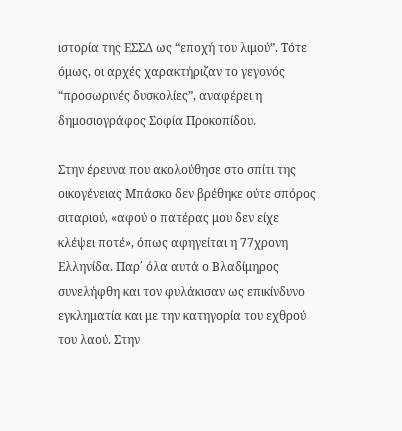ιστορία της ΕΣΣΔ ως “εποχή του λιμού”. Τότε όμως, οι αρχές χαρακτήριζαν το γεγονός “προσωρινές δυσκολίες”, αναφέρει η δημοσιογράφος Σοφία Προκοπίδου.

Στην έρευνα που ακολούθησε στο σπίτι της οικογένειας Μπάσκο δεν βρέθηκε ούτε σπόρος σιταριού, «αφού ο πατέρας μου δεν είχε κλέψει ποτέ», όπως αφηγείται η 77χρονη Ελληνίδα. Παρ΄ όλα αυτά ο Βλαδίμηρος συνελήφθη και τον φυλάκισαν ως επικίνδυνο εγκληματία και με την κατηγορία του εχθρού του λαού. Στην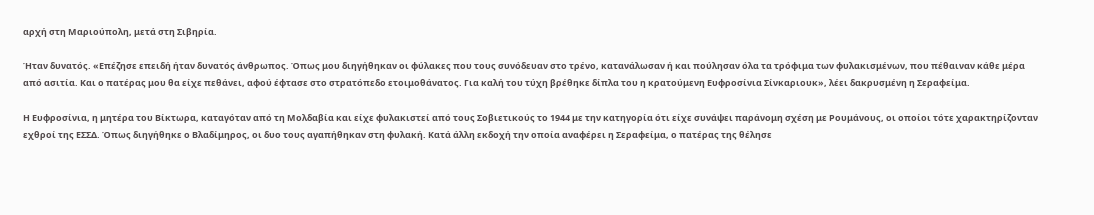αρχή στη Μαριούπολη, μετά στη Σιβηρία.

Ήταν δυνατός. «Επέζησε επειδή ήταν δυνατός άνθρωπος. Όπως μου διηγήθηκαν οι φύλακες που τους συνόδευαν στο τρένο, κατανάλωσαν ή και πούλησαν όλα τα τρόφιμα των φυλακισμένων, που πέθαιναν κάθε μέρα από ασιτία. Και ο πατέρας μου θα είχε πεθάνει, αφού έφτασε στο στρατόπεδο ετοιμοθάνατος. Για καλή του τύχη βρέθηκε δίπλα του η κρατούμενη Ευφροσίνια Σίνκαριουκ», λέει δακρυσμένη η Σεραφείμα.

Η Ευφροσίνια, η μητέρα του Βίκτωρα, καταγόταν από τη Μολδαβία και είχε φυλακιστεί από τους Σοβιετικούς το 1944 με την κατηγορία ότι είχε συνάψει παράνομη σχέση με Ρουμάνους, οι οποίοι τότε χαρακτηρίζονταν εχθροί της ΕΣΣΔ. Όπως διηγήθηκε ο Βλαδίμηρος, οι δυο τους αγαπήθηκαν στη φυλακή. Κατά άλλη εκδοχή την οποία αναφέρει η Σεραφείμα, ο πατέρας της θέλησε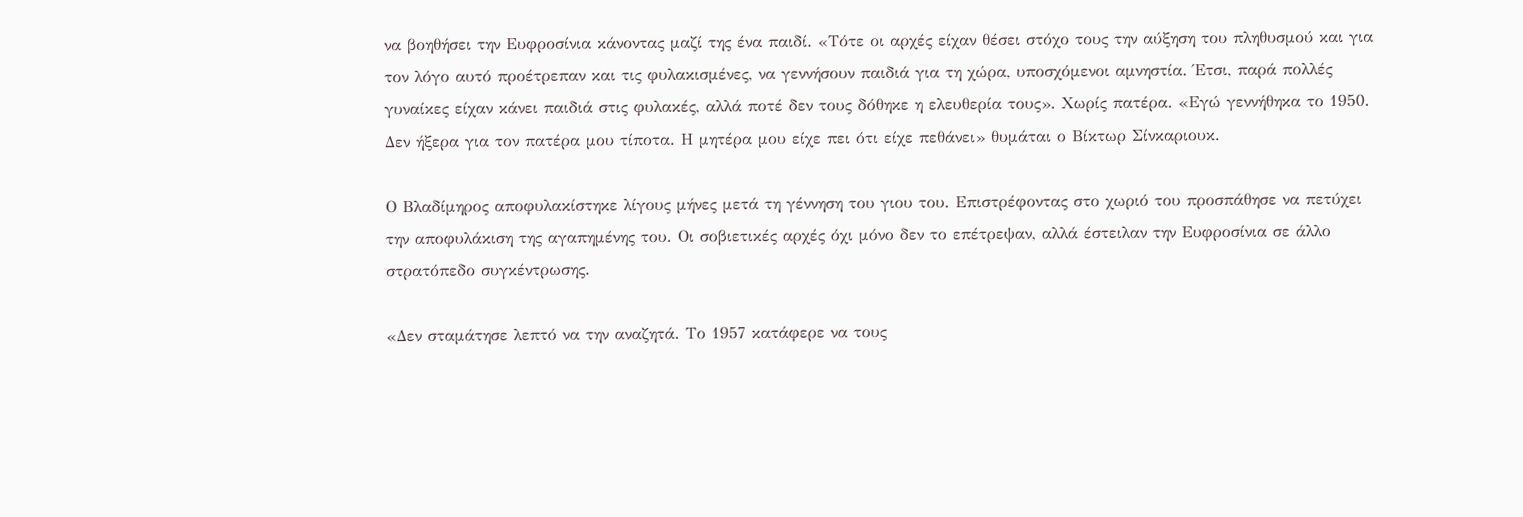να βοηθήσει την Ευφροσίνια κάνοντας μαζί της ένα παιδί. «Τότε οι αρχές είχαν θέσει στόχο τους την αύξηση του πληθυσμού και για τον λόγο αυτό προέτρεπαν και τις φυλακισμένες, να γεννήσουν παιδιά για τη χώρα, υποσχόμενοι αμνηστία. Έτσι, παρά πολλές γυναίκες είχαν κάνει παιδιά στις φυλακές, αλλά ποτέ δεν τους δόθηκε η ελευθερία τους». Χωρίς πατέρα. «Εγώ γεννήθηκα το 1950. Δεν ήξερα για τον πατέρα μου τίποτα. Η μητέρα μου είχε πει ότι είχε πεθάνει» θυμάται ο Βίκτωρ Σίνκαριουκ.

Ο Βλαδίμηρος αποφυλακίστηκε λίγους μήνες μετά τη γέννηση του γιου του. Επιστρέφοντας στο χωριό του προσπάθησε να πετύχει την αποφυλάκιση της αγαπημένης του. Οι σοβιετικές αρχές όχι μόνο δεν το επέτρεψαν, αλλά έστειλαν την Ευφροσίνια σε άλλο στρατόπεδο συγκέντρωσης.

«Δεν σταμάτησε λεπτό να την αναζητά. Το 1957 κατάφερε να τους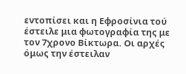εντοπίσει και η Εφροσίνια τού έστειλε μια φωτογραφία της με τον 7χρονο Βίκτωρα. Οι αρχές όμως την έστειλαν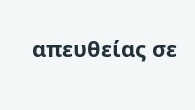απευθείας σε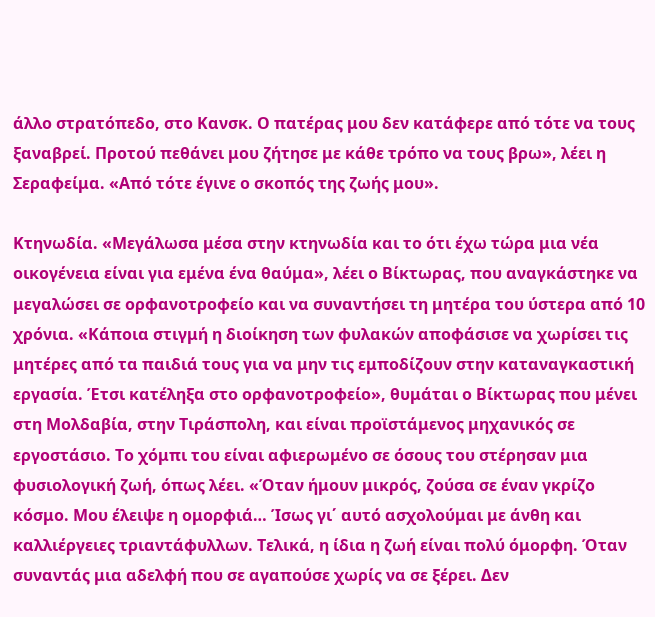άλλο στρατόπεδο, στο Κανσκ. Ο πατέρας μου δεν κατάφερε από τότε να τους ξαναβρεί. Προτού πεθάνει μου ζήτησε με κάθε τρόπο να τους βρω», λέει η Σεραφείμα. «Από τότε έγινε ο σκοπός της ζωής μου».

Κτηνωδία. «Μεγάλωσα μέσα στην κτηνωδία και το ότι έχω τώρα μια νέα οικογένεια είναι για εμένα ένα θαύμα», λέει ο Βίκτωρας, που αναγκάστηκε να μεγαλώσει σε ορφανοτροφείο και να συναντήσει τη μητέρα του ύστερα από 10 χρόνια. «Κάποια στιγμή η διοίκηση των φυλακών αποφάσισε να χωρίσει τις μητέρες από τα παιδιά τους για να μην τις εμποδίζουν στην καταναγκαστική εργασία. Έτσι κατέληξα στο ορφανοτροφείο», θυμάται ο Βίκτωρας που μένει στη Μολδαβία, στην Τιράσπολη, και είναι προϊστάμενος μηχανικός σε εργοστάσιο. Το χόμπι του είναι αφιερωμένο σε όσους του στέρησαν μια φυσιολογική ζωή, όπως λέει. «Όταν ήμουν μικρός, ζούσα σε έναν γκρίζο κόσμο. Μου έλειψε η ομορφιά… Ίσως γι΄ αυτό ασχολούμαι με άνθη και καλλιέργειες τριαντάφυλλων. Τελικά, η ίδια η ζωή είναι πολύ όμορφη. Όταν συναντάς μια αδελφή που σε αγαπούσε χωρίς να σε ξέρει. Δεν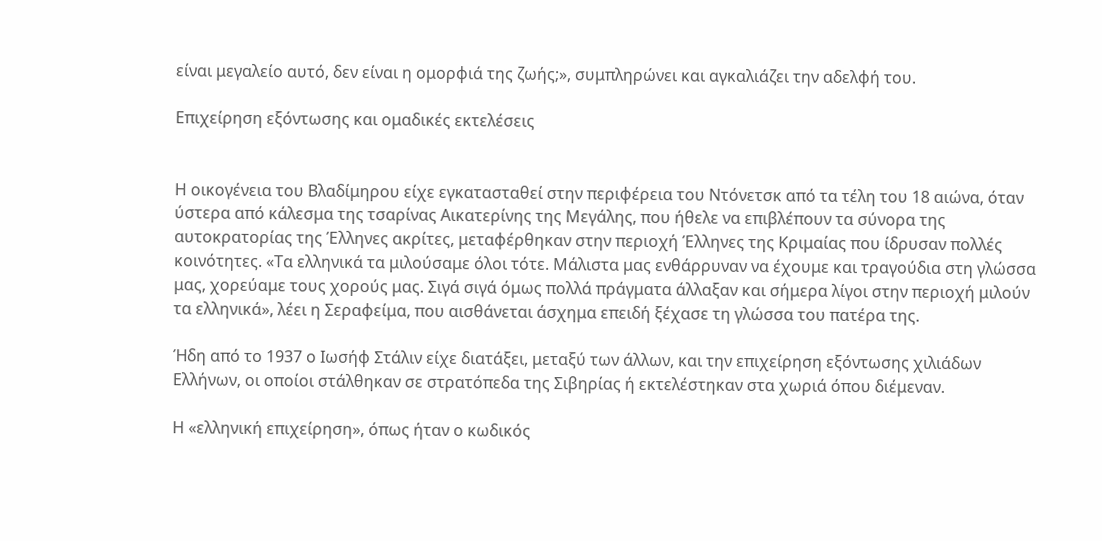είναι μεγαλείο αυτό, δεν είναι η ομορφιά της ζωής;», συμπληρώνει και αγκαλιάζει την αδελφή του.

Επιχείρηση εξόντωσης και ομαδικές εκτελέσεις


Η οικογένεια του Βλαδίμηρου είχε εγκατασταθεί στην περιφέρεια του Ντόνετσκ από τα τέλη του 18 αιώνα, όταν ύστερα από κάλεσμα της τσαρίνας Αικατερίνης της Μεγάλης, που ήθελε να επιβλέπουν τα σύνορα της αυτοκρατορίας της Έλληνες ακρίτες, μεταφέρθηκαν στην περιοχή Έλληνες της Κριμαίας που ίδρυσαν πολλές κοινότητες. «Τα ελληνικά τα μιλούσαμε όλοι τότε. Μάλιστα μας ενθάρρυναν να έχουμε και τραγούδια στη γλώσσα μας, χορεύαμε τους χορούς μας. Σιγά σιγά όμως πολλά πράγματα άλλαξαν και σήμερα λίγοι στην περιοχή μιλούν τα ελληνικά», λέει η Σεραφείμα, που αισθάνεται άσχημα επειδή ξέχασε τη γλώσσα του πατέρα της.

Ήδη από το 1937 ο Ιωσήφ Στάλιν είχε διατάξει, μεταξύ των άλλων, και την επιχείρηση εξόντωσης χιλιάδων Ελλήνων, οι οποίοι στάλθηκαν σε στρατόπεδα της Σιβηρίας ή εκτελέστηκαν στα χωριά όπου διέμεναν.

Η «ελληνική επιχείρηση», όπως ήταν ο κωδικός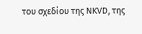του σχεδίου της ΝΚVD, της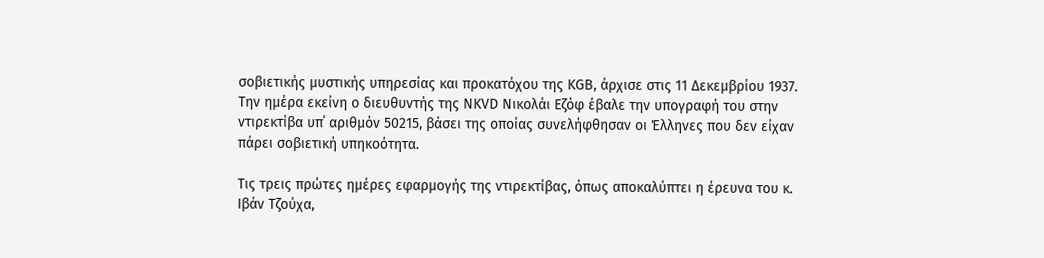σοβιετικής μυστικής υπηρεσίας και προκατόχου της ΚGΒ, άρχισε στις 11 Δεκεμβρίου 1937. Την ημέρα εκείνη ο διευθυντής της ΝΚVD Νικολάι Εζόφ έβαλε την υπογραφή του στην ντιρεκτίβα υπ΄ αριθμόν 50215, βάσει της οποίας συνελήφθησαν οι Έλληνες που δεν είχαν πάρει σοβιετική υπηκοότητα.

Τις τρεις πρώτες ημέρες εφαρμογής της ντιρεκτίβας, όπως αποκαλύπτει η έρευνα του κ. Ιβάν Τζούχα,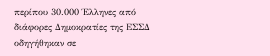περίπου 30.000 Έλληνες από διάφορες Δημοκρατίες της ΕΣΣΔ οδηγήθηκαν σε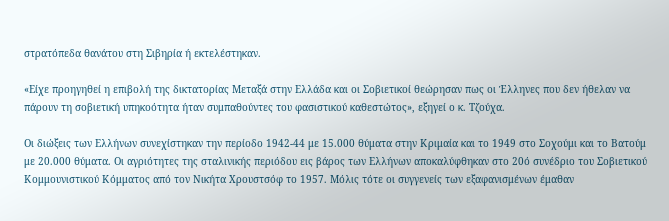στρατόπεδα θανάτου στη Σιβηρία ή εκτελέστηκαν.

«Είχε προηγηθεί η επιβολή της δικτατορίας Μεταξά στην Ελλάδα και οι Σοβιετικοί θεώρησαν πως οι Έλληνες που δεν ήθελαν να πάρουν τη σοβιετική υπηκοότητα ήταν συμπαθούντες του φασιστικού καθεστώτος», εξηγεί ο κ. Τζούχα.

Οι διώξεις των Ελλήνων συνεχίστηκαν την περίοδο 1942-44 με 15.000 θύματα στην Κριμαία και το 1949 στο Σοχούμι και το Βατούμ με 20.000 θύματα. Οι αγριότητες της σταλινικής περιόδου εις βάρος των Ελλήνων αποκαλύφθηκαν στο 20ό συνέδριο του Σοβιετικού Κομμουνιστικού Κόμματος από τον Νικήτα Χρουστσόφ το 1957. Μόλις τότε οι συγγενείς των εξαφανισμένων έμαθαν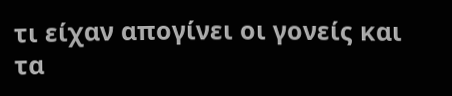τι είχαν απογίνει οι γονείς και τα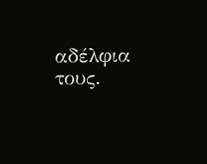αδέλφια τους.